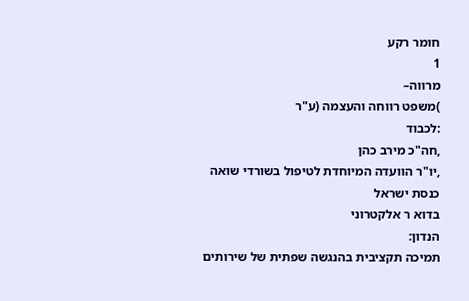חומר רקע
1
מרווה–
)משפט רווחה והעצמה (ע"ר
:לכבוד
,חה"כ מירב כהן
,יו"ר הוועדה המיוחדת לטיפול בשורדי שואה
כנסת ישראל
בדוא ר אלקטרוני
הנדון:
תמיכה תקציבית בהנגשה שפתית של שירותים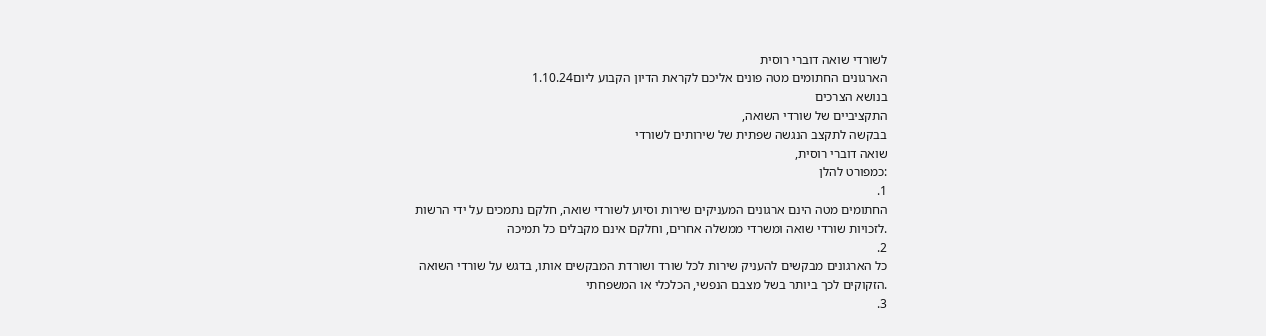לשורדי שואה דוברי רוסית
הארגונים החתומים מטה פונים אליכם לקראת הדיון הקבוע ליום1.10.24
בנושא הצרכים
התקציביים של שורדי השואה,
בבקשה לתקצב הנגשה שפתית של שירותים לשורדי
שואה דוברי רוסית,
:כמפורט להלן
1.
החתומים מטה הינם ארגונים המעניקים שירות וסיוע לשורדי שואה, חלקם נתמכים על ידי הרשות
.לזכויות שורדי שואה ומשרדי ממשלה אחרים, וחלקם אינם מקבלים כל תמיכה
2.
כל הארגונים מבקשים להעניק שירות לכל שורד ושורדת המבקשים אותו, בדגש על שורדי השואה
.הזקוקים לכך ביותר בשל מצבם הנפשי, הכלכלי או המשפחתי
3.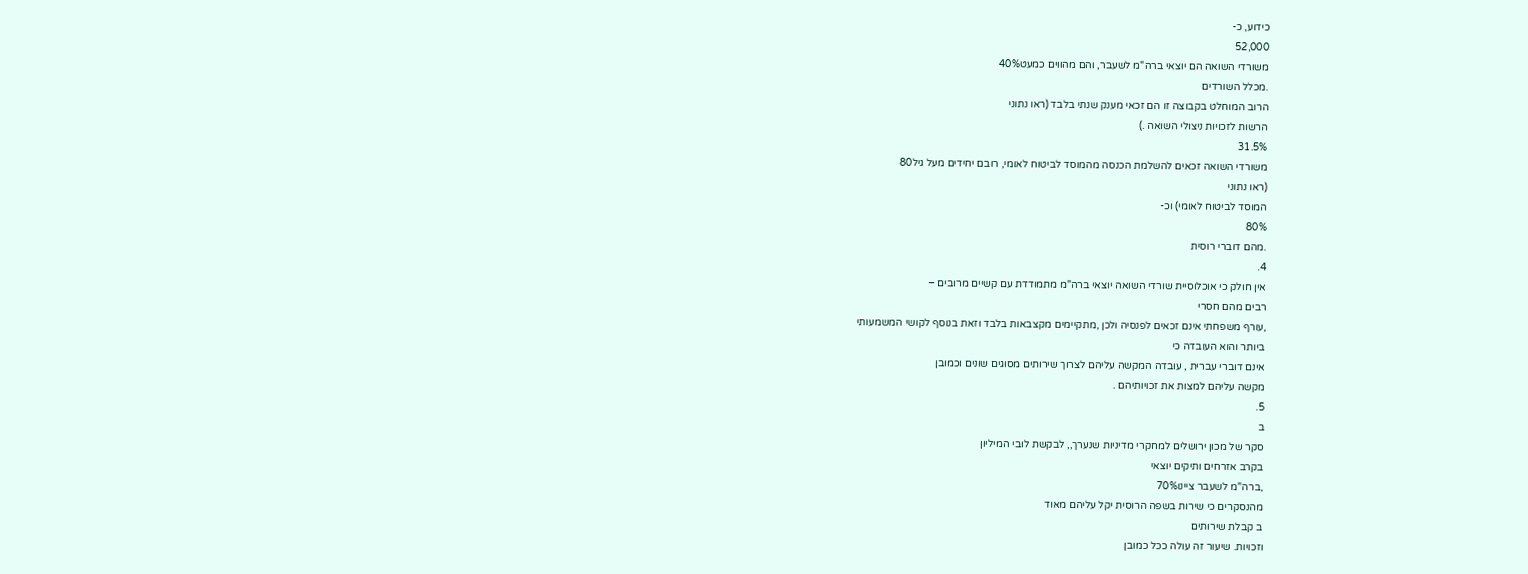כידוע, כ-
52,000
משורדי השואה הם יוצאי ברה"מ לשעבר, והם מהווים כמעט40%
.מכלל השורדים
הרוב המוחלט בקבוצה זו הם זכאי מענק שנתי בלבד (ראו נתוני
הרשות לזכויות ניצולי השואה .)
31.5%
משורדי השואה זכאים להשלמת הכנסה מהמוסד לביטוח לאומי, רובם יחידים מעל גיל80
(ראו נתוני
המוסד לביטוח לאומי) וכ-
80%
.מהם דוברי רוסית
4.
אין חולק כי אוכלוסיית שורדי השואה יוצאי ברה"מ מתמודדת עם קשיים מרובים –
רבים מהם חסרי
,עורף משפחתי אינם זכאים לפנסיה ולכן ,מתקיימים מקצבאות בלבד וזאת בנוסף לקושי המשמעותי
ביותר והוא העובדה כי
אינם דוברי עברית , עובדה המקשה עליהם לצרוך שירותים מסוגים שונים וכמובן
מקשה עליהם למצות את זכויותיהם .
5.
ב
סקר של מכון ירושלים למחקרי מדיניות שנערך,, לבקשת לובי המיליון
בקרב אזרחים ותיקים יוצאי
,ברה"מ לשעבר ציינו70%
מהנסקרים כי שירות בשפה הרוסית יקל עליהם מאוד
ב קבלת שירותים
וזכויות. שיעור זה עולה ככל כמובן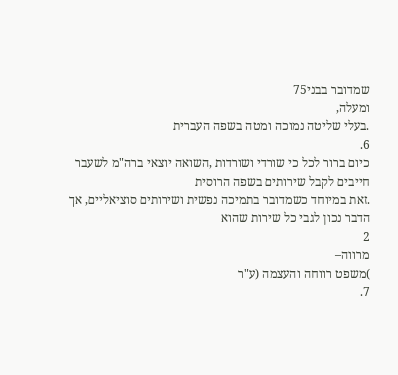שמדובר בבני75
ומעלה,
.בעלי שליטה נמוכה ומטה בשפה העברית
6.
כיום ברור לכל כי שורדי ושורדות ,השואה יוצאי ברה"מ לשעבר חייבים לקבל שירותים בשפה הרוסית
.זאת במיוחד כשמדובר בתמיכה נפשית ושירותים סוציאליים, אך הדבר נכון לגבי כל שירות שהוא
2
מרווה–
)משפט רווחה והעצמה (ע"ר
7.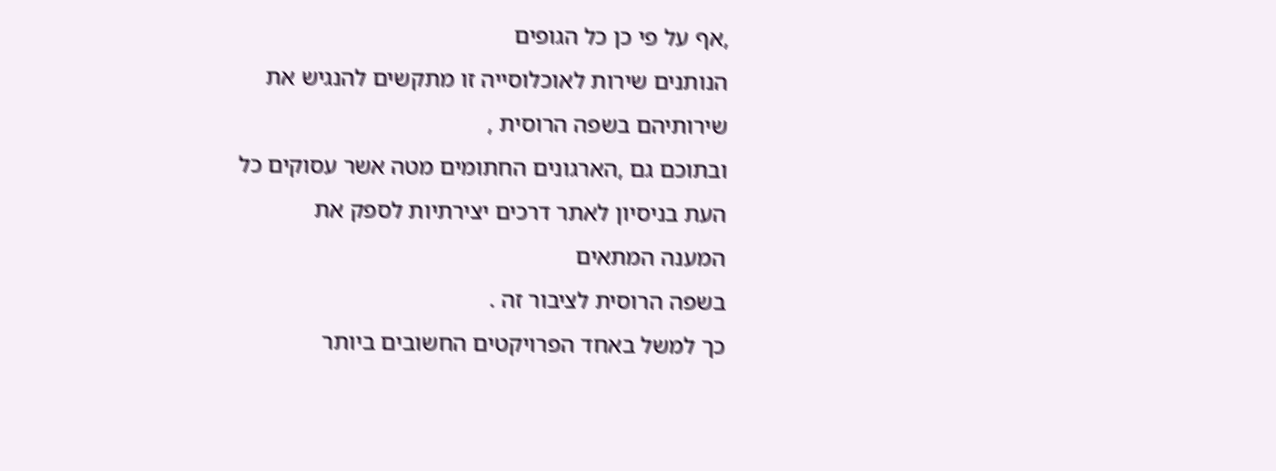,אף על פי כן כל הגופים
הנותנים שירות לאוכלוסייה זו מתקשים להנגיש את שירותיהם בשפה הרוסית ,
ובתוכם גם ,הארגונים החתומים מטה אשר עסוקים כל העת בניסיון לאתר דרכים יצירתיות לספק את
המענה המתאים
בשפה הרוסית לציבור זה .
כך למשל באחד הפרויקטים החשובים ביותר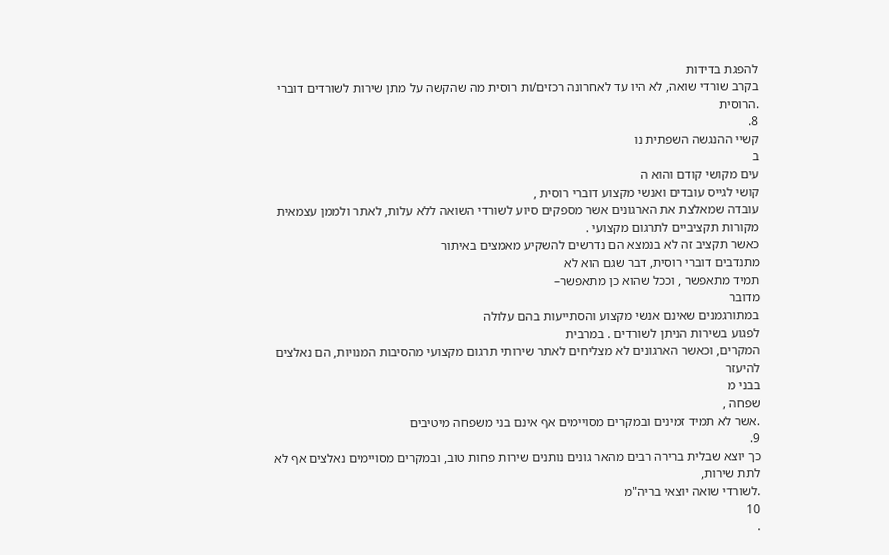להפגת בדידות
בקרב שורדי שואה, לא היו עד לאחרונה רכזים/ות רוסית מה שהקשה על מתן שירות לשורדים דוברי
.הרוסית
8.
קשיי ההנגשה השפתית נו
ב
עים מקושי קודם והוא ה
קושי לגייס עובדים ואנשי מקצוע דוברי רוסית ,
עובדה שמאלצת את הארגונים אשר מספקים סיוע לשורדי השואה ללא עלות, לאתר ולממן עצמאית
מקורות תקציביים לתרגום מקצועי .
כאשר תקציב זה לא בנמצא הם נדרשים להשקיע מאמצים באיתור
מתנדבים דוברי רוסית, דבר שגם הוא לא
תמיד מתאפשר , וככל שהוא כן מתאפשר–
מדובר
במתורגמנים שאינם אנשי מקצוע והסתייעות בהם עלולה
לפגוע בשירות הניתן לשורדים . במרבית
המקרים, וכאשר הארגונים לא מצליחים לאתר שירותי תרגום מקצועי מהסיבות המנויות, הם נאלצים
להיעזר
בבני מ
שפחה ,
.אשר לא תמיד זמינים ובמקרים מסויימים אף אינם בני משפחה מיטיבים
9.
כך יוצא שבלית ברירה רבים מהאר גונים נותנים שירות פחות טוב, ובמקרים מסויימים נאלצים אף לא
לתת שירות,
.לשורדי שואה יוצאי בריה"מ
10
.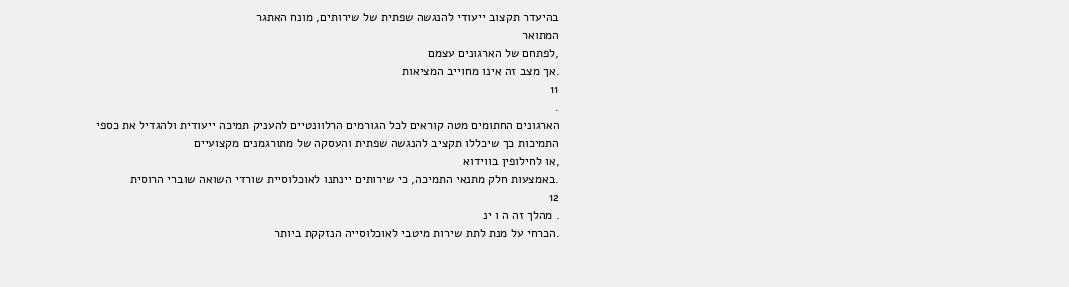בהיעדר תקצוב ייעודי להנגשה שפתית של שירותים, מונח האתגר
המתואר
,לפתחם של הארגונים עצמם
.אך מצב זה אינו מחוייב המציאות
11
.
הארגונים החתומים מטה קוראים לכל הגורמים הרלוונטיים להעניק תמיכה ייעודית ולהגדיל את כספי
התמיכות כך שיכללו תקציב להנגשה שפתית והעסקה של מתורגמנים מקצועיים
,או לחילופין בווידוא
.באמצעות חלק מתנאי התמיכה, כי שירותים יינתנו לאוכלוסיית שורדי השואה שוברי הרוסית
12
. מהלך זה ה ו ינ
.הכרחי על מנת לתת שירות מיטבי לאוכלוסייה הנזקקת ביותר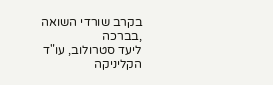בקרב שורדי השואה
,בברכה
ליעד סטרולוב, עו"ד
הקליניקה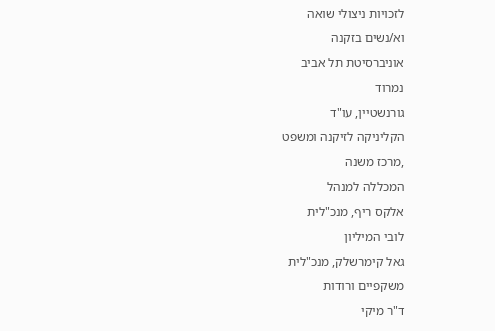לזכויות ניצולי שואה
וא/נשים בזקנה
אוניברסיטת תל אביב
נמרוד
גורנשטיין, עו"ד
הקליניקה לזיקנה ומשפט
,מרכז משנה
המכללה למנהל
אלקס ריף, מנכ"לית
לובי המיליון
גאל קימרשלק, מנכ"לית
משקפיים ורודות
ד"ר מיקי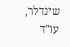שינדלר, עו"ד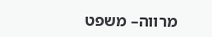מרווה– משפט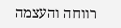רווחה והעצמה